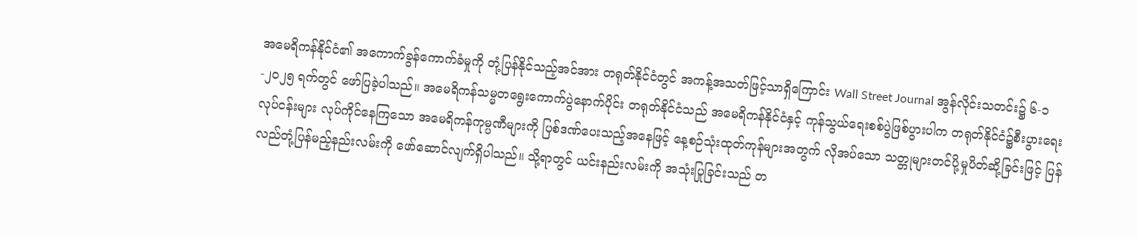အမေရိကန်နိုင်ငံ၏ အကောက်ခွန်ကောက်ခံမှုကို တုံ့ပြန်နိုင်သည့်အင်အား တရုတ်နိုင်ငံတွင် အကန့်အသတ်ဖြင့်သာရှိကြောင်း Wall Street Journal အွန်လိုင်းသတင်း၌ ၆-၁-၂၀၂၅ ရက်တွင် ဖော်ပြခဲ့ပါသည်။ အမေရိကန်သမ္မတရွေးကောက်ပွဲနောက်ပိုင်း တရုတ်နိုင်ငံသည် အမေရိကန်နိုင်ငံနှင့် ကုန်သွယ်ရေးစစ်ပွဲဖြစ်ပွားပါက တရုတ်နိုင်ငံ၌စီးပွားရေးလုပ်ငန်းများ လုပ်ကိုင်နေကြသော အမေရိကန်ကုမ္ပဏီများကို ပြစ်ဒဏ်ပေးသည့်အနေဖြင့် နေ့စဉ်သုံးထုတ်ကုန်များအတွက် လိုအပ်သော သတ္တုများတင်ပို့မှုပိတ်ဆို့ခြင်းဖြင့် ပြန်လည်တုံ့ပြန်မည့်နည်းလမ်းကို ဖော်ဆောင်လျက်ရှိပါသည်။ သို့ရာတွင် ယင်းနည်းလမ်းကို အသုံးပြုခြင်းသည် တ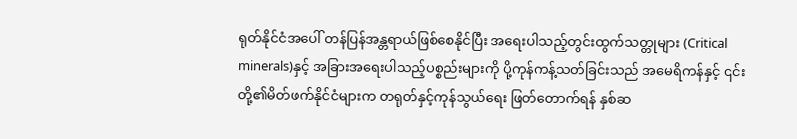ရုတ်နိုင်ငံအပေါ် တန်ပြန်အန္တရာယ်ဖြစ်စေနိုင်ပြီး အရေးပါသည့်တွင်းထွက်သတ္တုများ (Critical minerals)နှင့် အခြားအရေးပါသည့်ပစ္စည်းများကို ပို့ကုန်ကန့်သတ်ခြင်းသည် အမေရိကန်နှင့် ၎င်းတို့၏မိတ်ဖက်နိုင်ငံများက တရုတ်နှင့်ကုန်သွယ်ရေး ဖြတ်တောက်ရန် နှစ်ဆ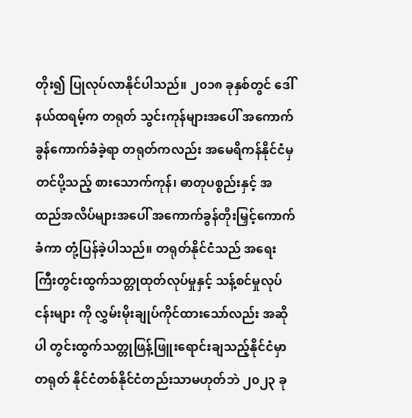တိုး၍ ပြုလုပ်လာနိုင်ပါသည်။ ၂၀၁၈ ခုနှစ်တွင် ဒေါ်နယ်ထရမ့်က တရုတ် သွင်းကုန်များအပေါ် အကောက်ခွန်ကောက်ခံခဲ့ရာ တရုတ်ကလည်း အမေရိကန်နိုင်ငံမှတင်ပို့သည့် စားသောက်ကုန်၊ ဓာတုပစ္စည်းနှင့် အထည်အလိပ်များအပေါ် အကောက်ခွန်တိုးမြှင့်ကောက်ခံကာ တုံ့ပြန်ခဲ့ပါသည်။ တရုတ်နိုင်ငံသည် အရေးကြီးတွင်းထွက်သတ္တုထုတ်လုပ်မှုနှင့် သန့်စင်မှုလုပ်ငန်းများ ကို လွှမ်းမိုးချုပ်ကိုင်ထားသော်လည်း အဆိုပါ တွင်းထွက်သတ္တုဖြန့်ဖြူးရောင်းချသည့်နိုင်ငံမှာ တရုတ် နိုင်ငံတစ်နိုင်ငံတည်းသာမဟုတ်ဘဲ ၂၀၂၃ ခု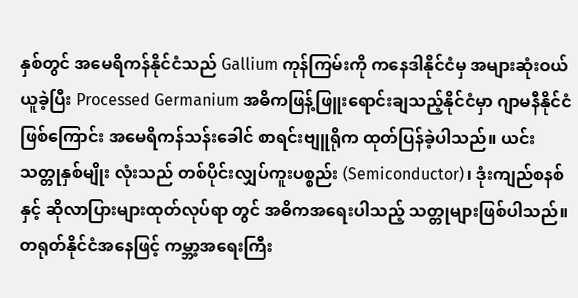နှစ်တွင် အမေရိကန်နိုင်ငံသည် Gallium ကုန်ကြမ်းကို ကနေဒါနိုင်ငံမှ အများဆုံးဝယ်ယူခဲ့ပြီး Processed Germanium အဓိကဖြန့်ဖြူးရောင်းချသည့်နိုင်ငံမှာ ဂျာမနီနိုင်ငံဖြစ်ကြောင်း အမေရိကန်သန်းခေါင် စာရင်းဗျူရိုက ထုတ်ပြန်ခဲ့ပါသည်။ ယင်းသတ္တုနှစ်မျိုး လုံးသည် တစ်ပိုင်းလျှပ်ကူးပစ္စည်း (Semiconductor)၊ ဒုံးကျည်စနစ်နှင့် ဆိုလာပြားများထုတ်လုပ်ရာ တွင် အဓိကအရေးပါသည့် သတ္တုများဖြစ်ပါသည်။ တရုတ်နိုင်ငံအနေဖြင့် ကမ္ဘာ့အရေးကြီး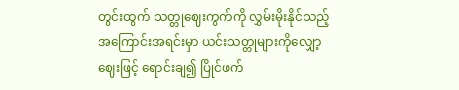တွင်းထွက် သတ္တုဈေးကွက်ကို လွှမ်းမိုးနိုင်သည့်အကြောင်းအရင်းမှာ ယင်းသတ္တုများကိုလျှော့ဈေးဖြင့် ရောင်းချ၍ ပြိုင်ဖက်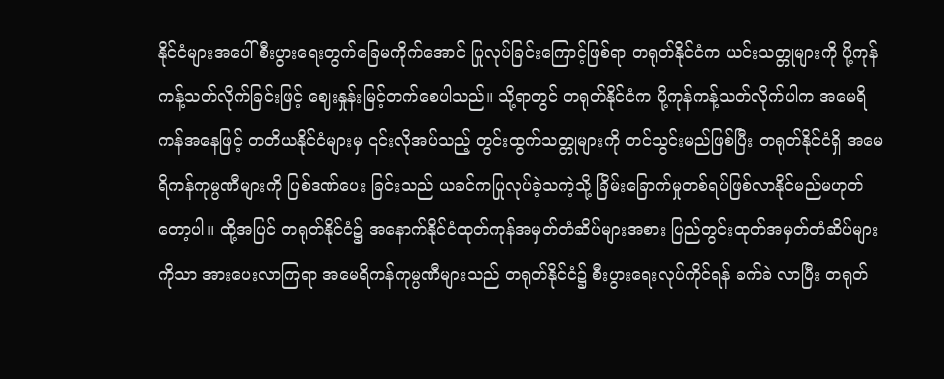နိုင်ငံများအပေါ် စီးပွားရေးတွက်ခြေမကိုက်အောင် ပြုလုပ်ခြင်းကြောင့်ဖြစ်ရာ တရုတ်နိုင်ငံက ယင်းသတ္တုများကို ပို့ကုန်ကန့်သတ်လိုက်ခြင်းဖြင့် ဈေးနှုန်းမြင့်တက်စေပါသည်။ သို့ရာတွင် တရုတ်နိုင်ငံက ပို့ကုန်ကန့်သတ်လိုက်ပါက အမေရိကန်အနေဖြင့် တတိယနိုင်ငံများမှ ၎င်းလိုအပ်သည့် တွင်းထွက်သတ္တုများကို တင်သွင်းမည်ဖြစ်ပြီး တရုတ်နိုင်ငံရှိ အမေရိကန်ကုမ္ပဏီများကို ပြစ်ဒဏ်ပေး ခြင်းသည် ယခင်ကပြုလုပ်ခဲ့သကဲ့သို့ ခြိမ်းခြောက်မှုတစ်ရပ်ဖြစ်လာနိုင်မည်မဟုတ်တော့ပါ။ ထို့အပြင် တရုတ်နိုင်ငံ၌ အနောက်နိုင်ငံထုတ်ကုန်အမှတ်တံဆိပ်များအစား ပြည်တွင်းထုတ်အမှတ်တံဆိပ်များ ကိုသာ အားပေးလာကြရာ အမေရိကန်ကုမ္ပဏီများသည် တရုတ်နိုင်ငံ၌ စီးပွားရေးလုပ်ကိုင်ရန် ခက်ခဲ လာပြီး တရုတ်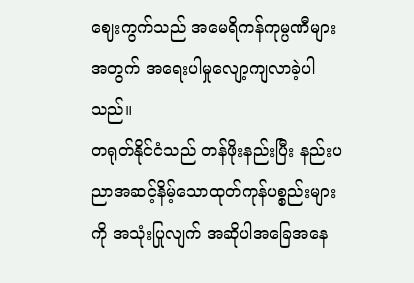ဈေးကွက်သည် အမေရိကန်ကုမ္ပဏီများအတွက် အရေးပါမှုလျော့ကျလာခဲ့ပါသည်။
တရုတ်နိုင်ငံသည် တန်ဖိုးနည်းပြီး နည်းပညာအဆင့်နိမ့်သောထုတ်ကုန်ပစ္စည်းများကို အသုံးပြုလျက် အဆိုပါအခြေအနေ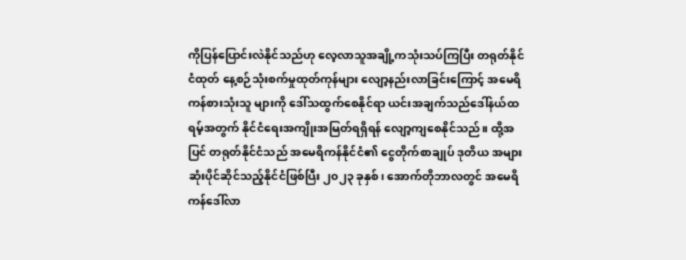ကိုပြန်ပြောင်းလဲနိုင်သည်ဟု လေ့လာသူအချို့ကသုံးသပ်ကြပြီး တရုတ်နိုင်ငံထုတ် နေ့စဉ်သုံးစက်မှုထုတ်ကုန်များ လျော့နည်းလာခြင်းကြောင့် အမေရိကန်စားသုံးသူ များကို ဒေါ်သထွက်စေနိုင်ရာ ယင်းအချက်သည်ဒေါ်နယ်ထရမ့်အတွက် နိုင်ငံရေးအကျိုးအမြတ်ရရှိရန် လျော့ကျစေနိုင်သည်။ ထို့အပြင် တရုတ်နိုင်ငံသည် အမေရိကန်နိုင်ငံ၏ ငွေတိုက်စာချုပ် ဒုတိယ အများဆုံးပိုင်ဆိုင်သည့်နိုင်ငံဖြစ်ပြီး ၂၀၂၃ ခုနှစ်၊ အောက်တိုဘာလတွင် အမေရိကန်ဒေါ်လာ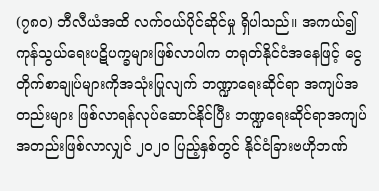(၇၈၀) ဘီလီယံအထိ လက်ဝယ်ပိုင်ဆိုင်မှု ရှိပါသည်။ အကယ်၍ ကုန်သွယ်ရေးပဋိပက္ခများဖြစ်လာပါက တရုတ်နိုင်ငံအနေဖြင့် ငွေတိုက်စာချုပ်များကိုအသုံးပြုလျက် ဘဏ္ဍာရေးဆိုင်ရာ အကျပ်အတည်းများ ဖြစ်လာရန်လုပ်ဆောင်နိုင်ပြီး ဘဏ္ဍရေးဆိုင်ရာအကျပ်အတည်းဖြစ်လာလျှင် ၂၀၂၀ ပြည့်နှစ်တွင် နိုင်ငံခြားဗဟိုဘဏ်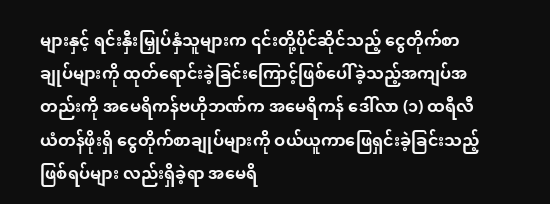များနှင့် ရင်းနှီးမြှုပ်နှံသူများက ၎င်းတို့ပိုင်ဆိုင်သည့် ငွေတိုက်စာချုပ်များကို ထုတ်ရောင်းခဲ့ခြင်းကြောင့်ဖြစ်ပေါ်ခဲ့သည့်အကျပ်အတည်းကို အမေရိကန်ဗဟိုဘဏ်က အမေရိကန် ဒေါ်လာ (၁) ထရီလီယံတန်ဖိုးရှိ ငွေတိုက်စာချုပ်များကို ဝယ်ယူကာဖြေရှင်းခဲ့ခြင်းသည့် ဖြစ်ရပ်များ လည်းရှိခဲ့ရာ အမေရိ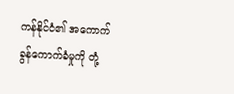ကန်နိုင်ငံ၏ အကောက်ခွန်ကောက်ခံမှုကို တုံ့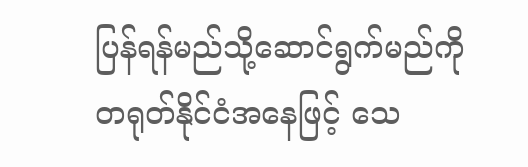ပြန်ရန်မည်သို့ဆောင်ရွက်မည်ကို တရုတ်နိုင်ငံအနေဖြင့် သေ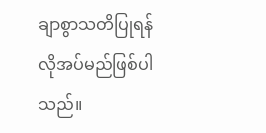ချာစွာသတိပြုရန် လိုအပ်မည်ဖြစ်ပါသည်။